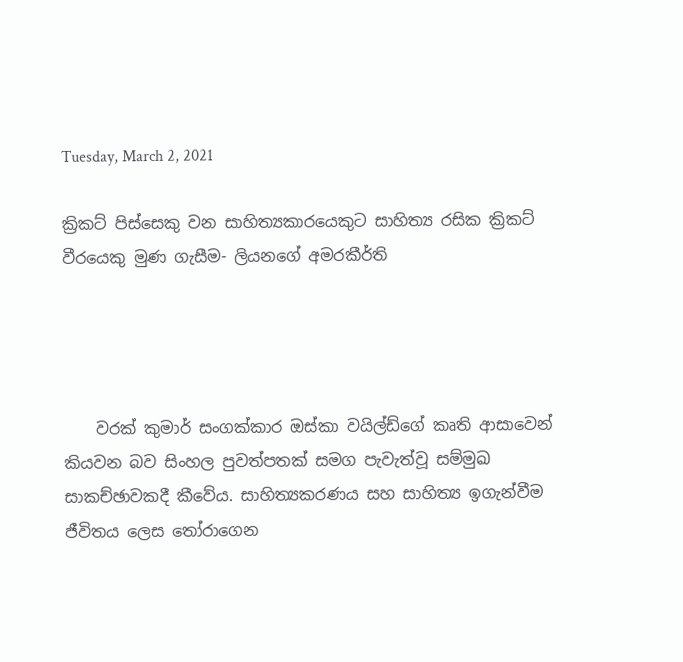Tuesday, March 2, 2021

ක්‍රිකට් පිස්සෙකු වන සාහිත්‍යකාරයෙකුට සාහිත්‍ය රසික ක්‍රිකට් වීරයෙකු මුණ ගැසීම- ලියනගේ අමරකීර්ති




    වරක් කුමාර් සංගක්කාර ඔස්කා වයිල්ඩ්ගේ කෘති ආසාවෙන් කියවන බව සිංහල පුවත්පතක් සමග පැවැත්වූ සම්මුඛ සාකච්ඡාවකදී කීවේය. සාහිත්‍යකරණය සහ සාහිත්‍ය ඉගැන්වීම ජීවිතය ලෙස තෝරාගෙන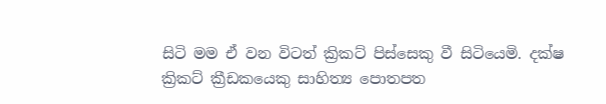සිටි මම ඒ වන විටත් ක්‍රිකට් පිස්සෙකු වී සිටියෙමි. දක්ෂ ක්‍රිකට් ක්‍රීඩකයෙකු සාහිත්‍ය පොතපත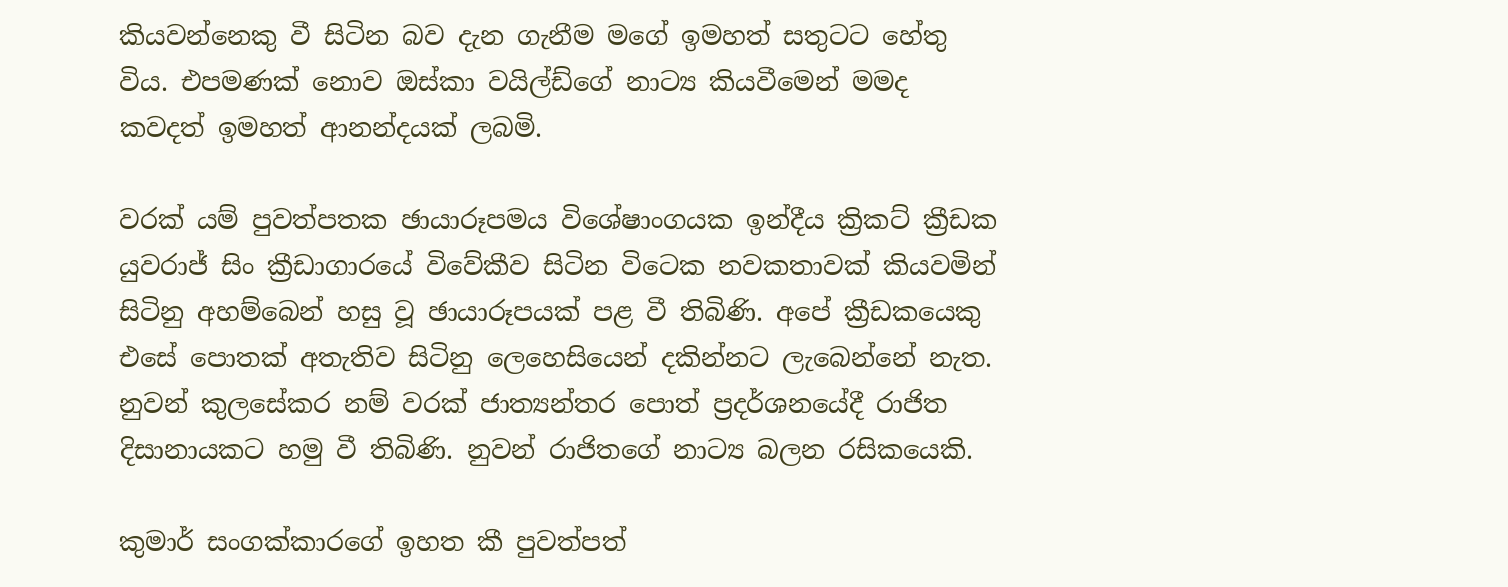කියවන්නෙකු වී සිටින බව දැන ගැනීම මගේ ඉමහත් සතුටට හේතු විය. එපමණක් නොව ඔස්කා වයිල්ඩ්ගේ නාට්‍ය කියවීමෙන් මමද කවදත් ඉමහත් ආනන්දයක් ලබමි.

වරක් යම් පුවත්පතක ඡායාරූපමය විශේෂාංගයක ඉන්දීය ක්‍රිකට් ක්‍රීඩක යුවරාජ් සිං ක්‍රීඩාගාරයේ විවේකීව සිටින විටෙක නවකතාවක් කියවමින් සිටිනු අහම්බෙන් හසු වූ ඡායාරූපයක් පළ වී තිබිණි. අපේ ක්‍රීඩකයෙකු එසේ පොතක් අතැතිව සිටිනු ලෙහෙසියෙන් දකින්නට ලැබෙන්නේ නැත. නුවන් කුලසේකර නම් වරක් ජාත්‍යන්තර පොත් ප්‍රදර්ශනයේදී රාජිත දිසානායකට හමු වී තිබිණි. නුවන් රාජිතගේ නාට්‍ය බලන රසිකයෙකි.

කුමාර් සංගක්කාරගේ ඉහත කී පුවත්පත්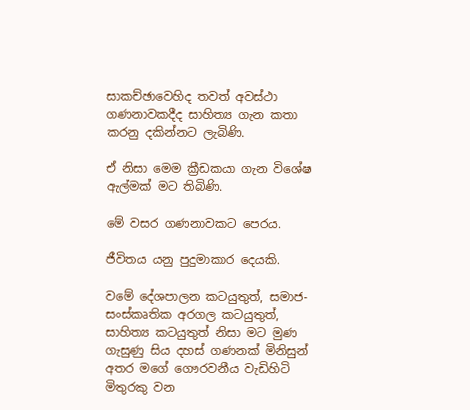සාකච්ඡාවෙහිද තවත් අවස්ථා ගණනාවකදීද සාහිත්‍ය ගැන කතා කරනු දකින්නට ලැබිණි.

ඒ නිසා මෙම ක්‍රීඩකයා ගැන විශේෂ ඇල්මක් මට තිබිණි.

මේ වසර ගණනාවකට පෙරය.

ජීවිතය යනු පුදුමාකාර දෙයකි.

වමේ දේශපාලන කටයුතුත්, සමාජ-සංස්කෘතික අරගල කටයුතුත්, සාහිත්‍ය කටයුතුත් නිසා මට මුණ ගැසුණු සිය දහස් ගණනක් මිනිසුන් අතර මගේ ගෞරවනීය වැඩිහිටි මිතුරකු වන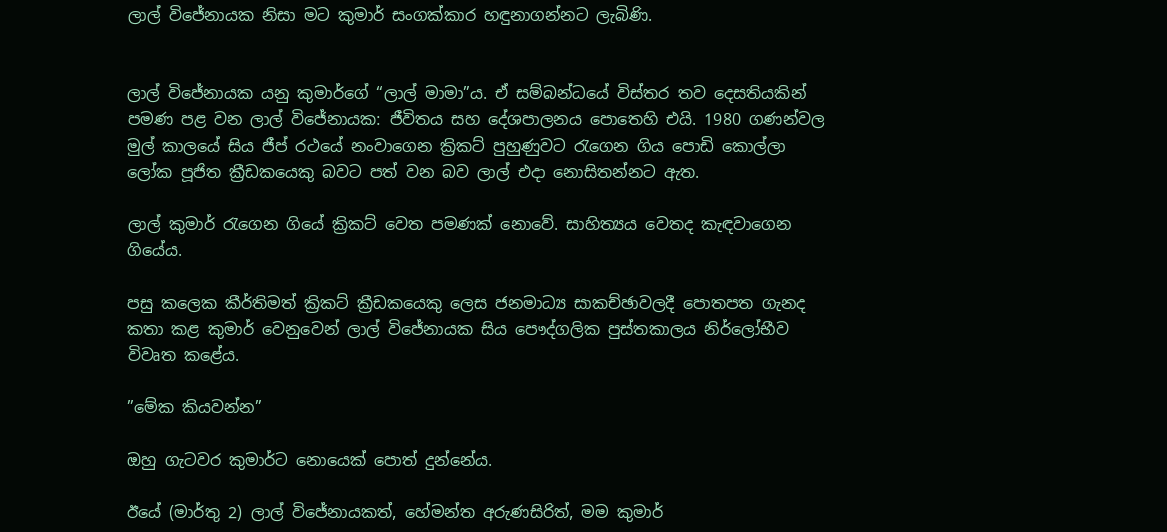ලාල් විජේනායක නිසා මට කුමාර් සංගක්කාර හඳුනාගන්නට ලැබිණි.


ලාල් විජේනායක යනු කුමාර්ගේ “ලාල් මාමා”ය. ඒ සම්බන්ධයේ විස්තර තව දෙසතියකින් පමණ පළ වන ලාල් විජේනායක: ජීවිතය සහ දේශපාලනය පොතෙහි එයි. 1980 ගණන්වල මුල් කාලයේ සිය ජීප් රථයේ නංවාගෙන ක්‍රිකට් පුහුණුවට රැගෙන ගිය පොඩි කොල්ලා ලෝක පූජිත ක්‍රීඩකයෙකු බවට පත් වන බව ලාල් එදා නොසිතන්නට ඇත.

ලාල් කුමාර් රැගෙන ගියේ ක්‍රිකට් වෙත පමණක් නොවේ. සාහිත්‍යය වෙතද කැඳවාගෙන ගියේය.

පසු කලෙක කීර්තිමත් ක්‍රිකට් ක්‍රීඩකයෙකු ලෙස ජනමාධ්‍ය සාකච්ඡාවලදී පොතපත ගැනද කතා කළ කුමාර් වෙනුවෙන් ලාල් විජේනායක සිය පෞද්ගලික පුස්තකාලය නිර්ලෝභීව විවෘත කළේය.

”මේක කියවන්න”

ඔහු ගැටවර කුමාර්ට නොයෙක් පොත් දුන්නේය.

ඊයේ (මාර්තු 2) ලාල් විජේනායකත්, හේමන්ත අරුණසිරිත්, මම කුමාර්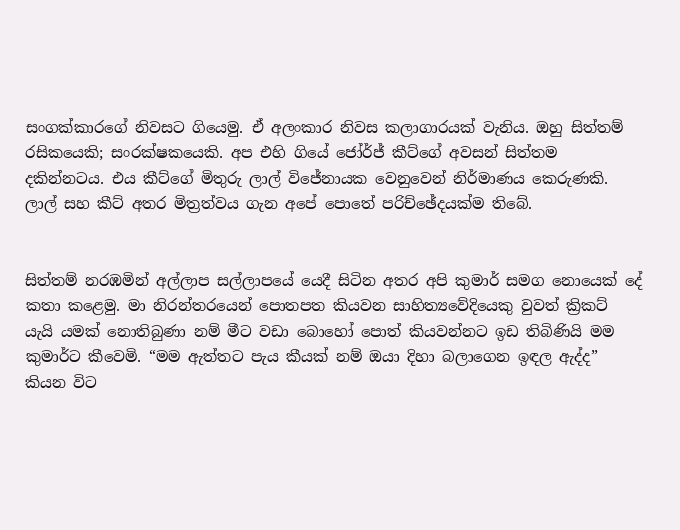සංගක්කාරගේ නිවසට ගියෙමු. ඒ අලංකාර නිවස කලාගාරයක් වැනිය. ඔහු සිත්තම් රසිකයෙකි; සංරක්ෂකයෙකි. අප එහි ගියේ ජෝර්ජ් කීට්ගේ අවසන් සිත්තම දකින්නටය. එය කීට්ගේ මිතුරු ලාල් විජේනායක වෙනුවෙන් නිර්මාණය කෙරුණකි. ලාල් සහ කීට් අතර මිත්‍රත්වය ගැන අපේ පොතේ පරිච්ඡේදයක්ම තිබේ.


සිත්තම් නරඹමින් අල්ලාප සල්ලාපයේ යෙදී සිටින අතර අපි කුමාර් සමග නොයෙක් දේ කතා කළෙමු. මා නිරන්තරයෙන් පොතපත කියවන සාහිත්‍යවේදියෙකු වුවත් ක්‍රිකට් යැයි යමක් නොතිබුණා නම් මීට වඩා බොහෝ පොත් කියවන්නට ඉඩ තිබිණියි මම කුමාර්ට කීවෙමි. “මම ඇත්තට පැය කීයක් නම් ඔයා දිහා බලාගෙන ඉඳල ඇද්ද” කියන විට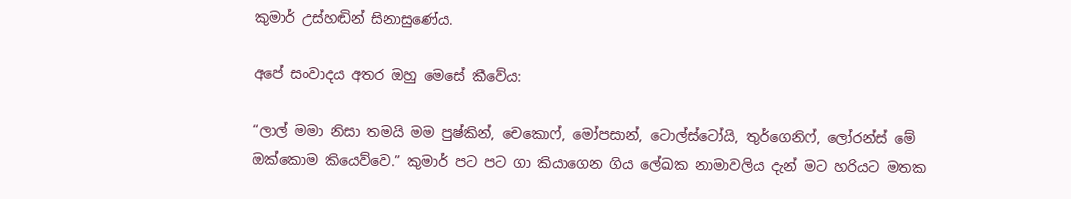කුමාර් උස්හඬින් සිනාසුණේය.

අපේ සංවාදය අතර ඔහු මෙසේ කීවේය:

“ලාල් මමා නිසා තමයි මම පුෂ්කින්, චෙකොෆ්, මෝපසාන්, ටොල්ස්ටෝයි, තුර්ගෙනිෆ්, ලෝරන්ස් මේ ඔක්කොම කියෙව්වෙ.” කුමාර් පට පට ගා කියාගෙන ගිය ලේඛක නාමාවලිය දැන් මට හරියට මතක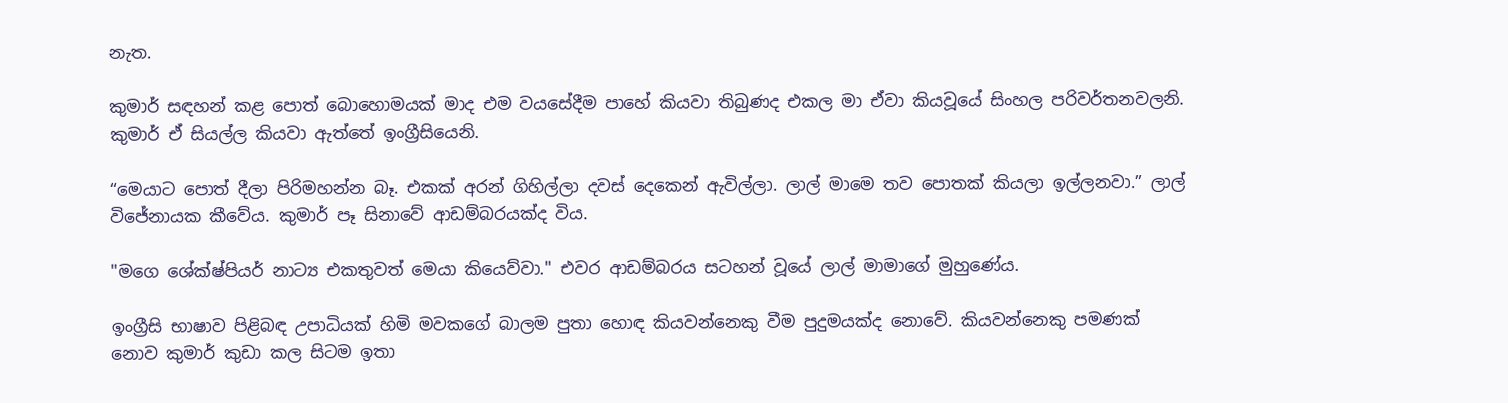නැත.

කුමාර් සඳහන් කළ පොත් බොහොමයක් මාද එම වයසේදීම පාහේ කියවා තිබුණද එකල මා ඒවා කියවූයේ සිංහල පරිවර්තනවලනි. කුමාර් ඒ සියල්ල කියවා ඇත්තේ ඉංග්‍රීසියෙනි.

“මෙයාට පොත් දීලා පිරිමහන්න බෑ. එකක් අරන් ගිහිල්ලා දවස් දෙකෙන් ඇවිල්ලා. ලාල් මාමෙ තව පොතක් කියලා ඉල්ලනවා.” ලාල් විජේනායක කීවේය. කුමාර් පෑ සිනාවේ ආඩම්බරයක්ද විය.

"මගෙ ශේක්ෂ්පියර් නාට්‍ය එකතුවත් මෙයා කියෙව්වා." එවර ආඩම්බරය සටහන් වූයේ ලාල් මාමාගේ මුහුණේය.

ඉංග්‍රීසි භාෂාව පිළිබඳ උපාධියක් හිමි මවකගේ බාලම පුතා හොඳ කියවන්නෙකු වීම පුදුමයක්ද නොවේ. කියවන්නෙකු පමණක් නොව කුමාර් කුඩා කල සිටම ඉතා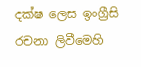දක්ෂ ලෙස ඉංග්‍රීසි රචනා ලිවීමෙහි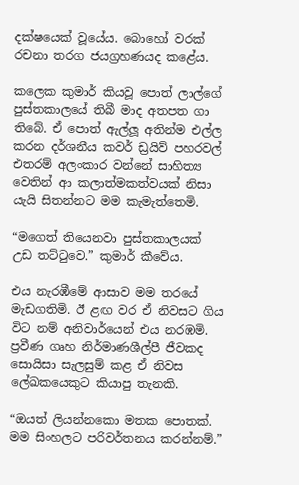දක්ෂයෙක් වූයේය. බොහෝ වරක් රචනා තරග ජයග්‍රහණයද කළේය.

කලෙක කුමාර් කියවූ පොත් ලාල්ගේ පුස්තකාලයේ තිබී මාද අතපත ගා තිබේ. ඒ පොත් ඇල්ලූ අතින්ම එල්ල කරන දර්ශනීය කවර් ඩ්‍රයිව් පහරවල් එතරම් අලංකාර වන්නේ සාහිත්‍ය වෙතින් ආ කලාත්මකත්වයක් නිසා යැයි සිතන්නට මම කැමැත්තෙමි.

“මගෙත් තියෙනවා පුස්තකාලයක් උඩ තට්ටුවෙ.” කුමාර් කීවේය.

එය නැරඹීමේ ආසාව මම තරයේ මැඩගතිමි. ඊ ළඟ වර ඒ නිවසට ගිය විට නම් අනිවාර්යෙන් එය නරඹමි. ප්‍රවීණ ගෘහ නිර්මාණශීල්පී ජීවකද සොයිසා සැලසුම් කළ ඒ නිවස ලේඛකයෙකුට කියාපු තැනකි.

“ඔයත් ලියන්නකො මතක පොතක්. මම සිංහලට පරිවර්තනය කරන්නම්.”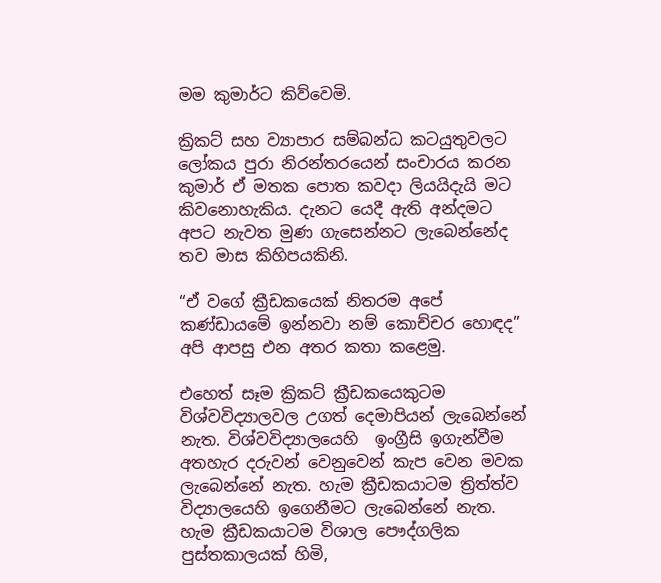මම කුමාර්ට කිව්වෙමි.

ක්‍රිකට් සහ ව්‍යාපාර සම්බන්ධ කටයුතුවලට ලෝකය පුරා නිරන්තරයෙන් සංචාරය කරන කුමාර් ඒ මතක පොත කවදා ලියයිදැයි මට කිවනොහැකිය. දැනට යෙදී ඇති අන්දමට අපට නැවත මුණ ගැසෙන්නට ලැබෙන්නේද තව මාස කිහිපයකිනි.

“ඒ වගේ ක්‍රීඩකයෙක් නිතරම අපේ කණ්ඩායමේ ඉන්නවා නම් කොච්චර හොඳද” අපි ආපසු එන අතර කතා කළෙමු.

එහෙත් සෑම ක්‍රිකට් ක්‍රීඩකයෙකුටම විශ්වවිද්‍යාලවල උගත් දෙමාපියන් ලැබෙන්නේ නැත. විශ්වවිද්‍යාලයෙහි  ඉංග්‍රීසි ඉගැන්වීම අතහැර දරුවන් වෙනුවෙන් කැප වෙන මවක ලැබෙන්නේ නැත. හැම ක්‍රීඩකයාටම ත්‍රිත්ත්ව විද්‍යාලයෙහි ඉගෙනීමට ලැබෙන්නේ නැත. හැම ක්‍රීඩකයාටම විශාල පෞද්ගලික පුස්තකාලයක් හිමි,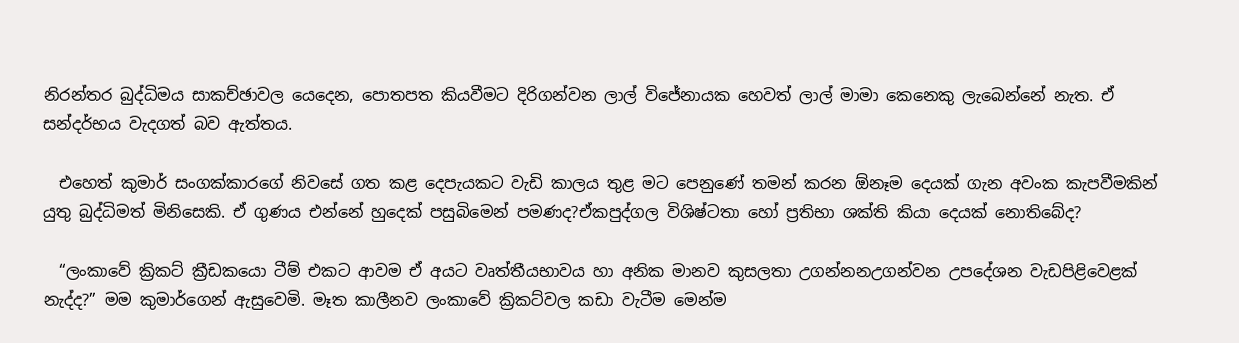නිරන්තර බුද්ධිමය සාකච්ඡාවල යෙදෙන, පොතපත කියවීමට දිරිගන්වන ලාල් විජේනායක හෙවත් ලාල් මාමා කෙනෙකු ලැබෙන්නේ නැත. ඒ සන්දර්භය වැදගත් බව ඇත්තය.

  එහෙත් කුමාර් සංගක්කාරගේ නිවසේ ගත කළ දෙපැයකට වැඩි කාලය තුළ මට පෙනුණේ තමන් කරන ඕනෑම දෙයක් ගැන අවංක කැපවීමකින් යුතු බුද්ධිමත් මිනිසෙකි. ඒ ගුණය එන්නේ හුදෙක් පසුබිමෙන් පමණද?ඒකපුද්ගල විශිෂ්ටතා හෝ ප්‍රතිභා ශක්ති කියා දෙයක් නොතිබේද?

  “ලංකාවේ ක්‍රිකට් ක්‍රීඩකයො ටීම් එකට ආවම ඒ අයට වෘත්තීයභාවය හා අනික මානව කුසලතා උගන්නනඋගන්වන උපදේශන වැඩපිළිවෙළක් නැද්ද?” මම කුමාර්ගෙන් ඇසුවෙමි. මෑත කාලීනව ලංකාවේ ක්‍රිකට්වල කඩා වැටීම මෙන්ම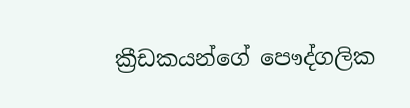ක්‍රීඩකයන්ගේ පෞද්ගලික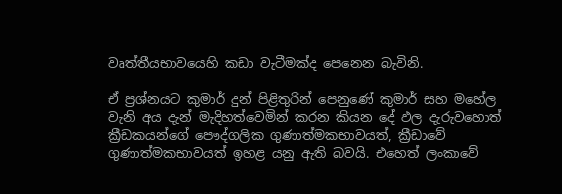වෘත්තීයභාවයෙහි කඩා වැටීමක්ද පෙනෙන බැවිනි.

ඒ ප්‍රශ්නයට කුමාර් දුන් පිළිතුරින් පෙනුණේ කුමාර් සහ මහේල වැනි අය දැන් මැදිහත්වෙමින් කරන කියන දේ ඵල දැරුවහොත් ක්‍රීඩකයන්ගේ පෞද්ගලික ගුණාත්මකභාවයත්, ක්‍රීඩාවේ ගුණාත්මකභාවයත් ඉහළ යනු ඇති බවයි. එහෙත් ලංකාවේ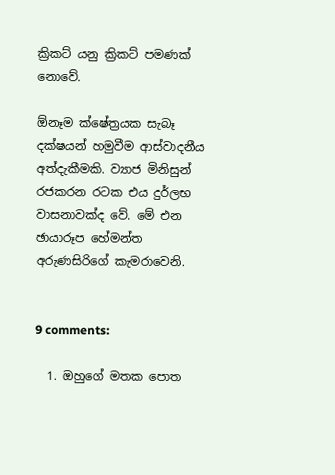ක්‍රිකට් යනු ක්‍රිකට් පමණක් නොවේ.

ඕනෑම ක්ෂේත්‍රයක සැබෑ දක්ෂයන් හමුවීම ආස්වාදනීය අත්දැකීමකි. ව්‍යාජ මිනිසුන් රජකරන රටක එය දුර්ලභ වාසනාවක්ද වේ. මේ එන ඡායාරූප හේමන්ත අරුණසිරිගේ කැමරාවෙනි.


9 comments:

  1. ඔහුගේ මතක පොත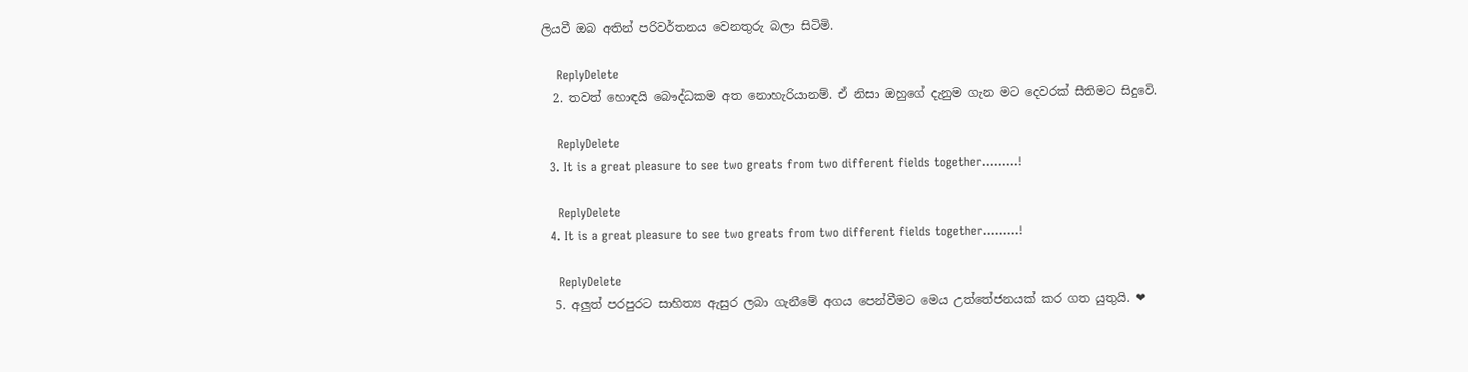ලියවී ඔබ අතින් පරිවර්තනය වෙනතුරු බලා සිටිමි.

    ReplyDelete
  2. තවත් හොඳයි බෞද්ධකම අත නොහැරියානම්. ඒ නිසා ඔහුගේ දැනුම ගැන මට දෙවරක් සීතිමට සිදුවෙි.

    ReplyDelete
  3. It is a great pleasure to see two greats from two different fields together.........!

    ReplyDelete
  4. It is a great pleasure to see two greats from two different fields together.........!

    ReplyDelete
  5. අලුත් පරපුරට සාහිත්‍ය ඇසුර ලබා ගැනීමේ අගය පෙන්වීමට මෙය උත්තේජනයක් කර ගත යුතුයි. ❤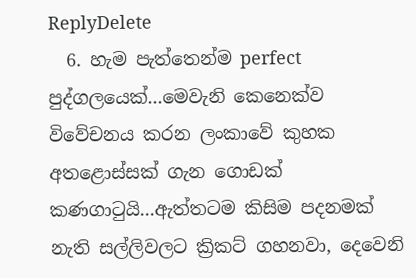ReplyDelete
  6. හැම පැත්තෙන්ම perfect පුද්ගලයෙක්...මෙවැනි කෙනෙක්ව විවේචනය කරන ලංකාවේ කුහක අතළොස්සක් ගැන ගොඩක් කණගාටුයි...ඇත්තටම කිසිම පදනමක් නැති සල්ලිවලට ක්‍රිකට් ගහනවා, දෙවෙනි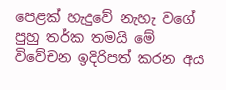පෙළක් හැදුවේ නැහැ වගේ පුහු තර්ක තමයි මේ විවේචන ඉදිරිපත් කරන අය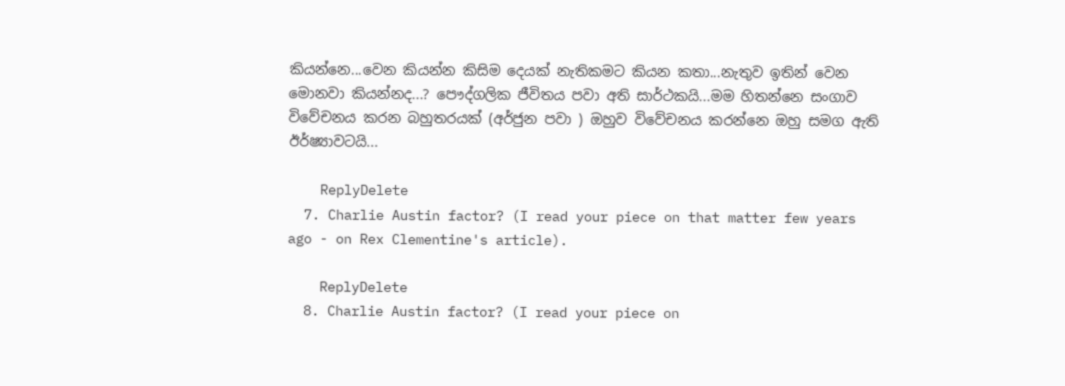කියන්නෙ...වෙන කියන්න කිසිම දෙයක් නැතිකමට කියන කතා...නැතුව ඉතින් වෙන මොනවා කියන්නද...? පෞද්ගලික ජීවිතය පවා අති සාර්ථකයි...මම හිතන්නෙ සංගාව විවේචනය කරන බහුතරයක් (අර්ජුන පවා ) ඔහුව විවේචනය කරන්නෙ ඔහු සමග ඇති ඊර්ෂ්‍යාවටයි...

    ReplyDelete
  7. Charlie Austin factor? (I read your piece on that matter few years ago - on Rex Clementine's article).

    ReplyDelete
  8. Charlie Austin factor? (I read your piece on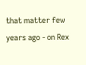that matter few years ago - on Rex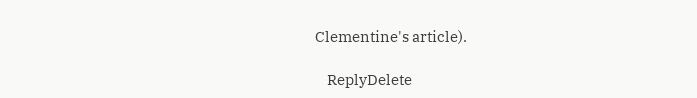Clementine's article).

    ReplyDelete